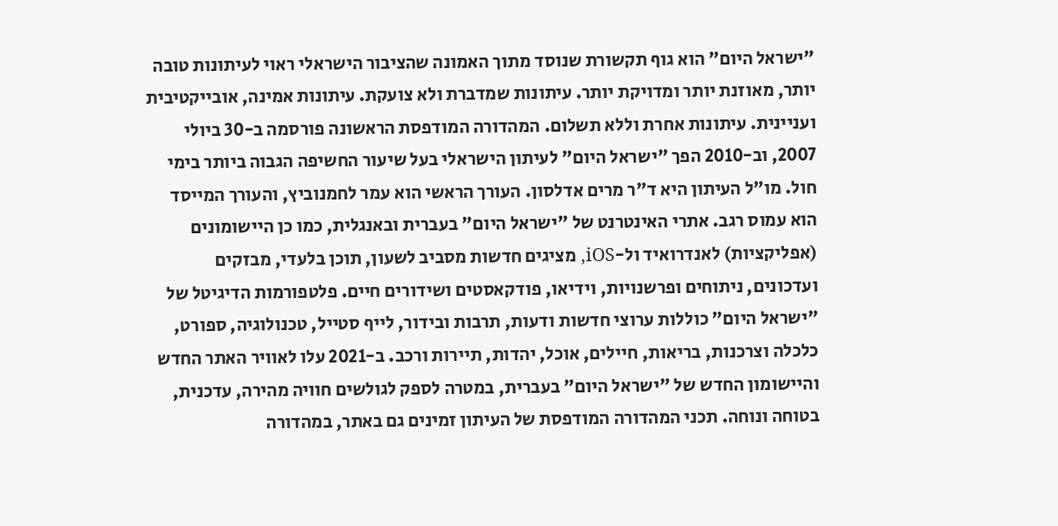"ישראל היום" הוא גוף תקשורת שנוסד מתוך האמונה שהציבור הישראלי ראוי לעיתונות טובה יותר, מאוזנת יותר ומדויקת יותר. עיתונות שמדברת ולא צועקת. עיתונות אמינה, אובייקטיבית ועניינית. עיתונות אחרת וללא תשלום. המהדורה המודפסת הראשונה פורסמה ב-30 ביולי 2007, וב-2010 הפך "ישראל היום" לעיתון הישראלי בעל שיעור החשיפה הגבוה ביותר בימי חול. מו"ל העיתון היא ד"ר מרים אדלסון. העורך הראשי הוא עמר לחמנוביץ, והעורך המייסד הוא עמוס רגב. אתרי האינטרנט של "ישראל היום" בעברית ובאנגלית, כמו כן היישומונים (אפליקציות) לאנדרואיד ול-iOS, מציגים חדשות מסביב לשעון, תוכן בלעדי, מבזקים ועדכונים, ניתוחים ופרשנויות, וידיאו, פודקאסטים ושידורים חיים. פלטפורמות הדיגיטל של "ישראל היום" כוללות ערוצי חדשות ודעות, תרבות ובידור, לייף סטייל, טכנולוגיה, ספורט, כלכלה וצרכנות, בריאות, חיילים, אוכל, יהדות, תיירות ורכב. ב-2021 עלו לאוויר האתר החדש והיישומון החדש של "ישראל היום" בעברית, במטרה לספק לגולשים חוויה מהירה, עדכנית, בטוחה ונוחה. תכני המהדורה המודפסת של העיתון זמינים גם באתר, במהדורה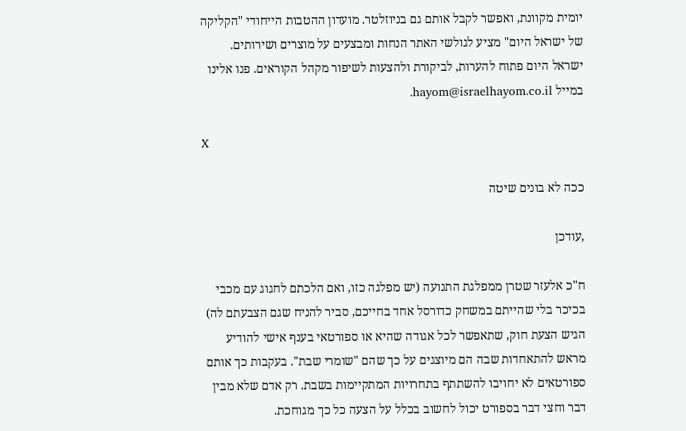יומית מקוונת, ואפשר לקבל אותם גם בניוזלטר. מועדון ההטבות הייחודי "הקליקה של ישראל היום" מציע לגולשי האתר הנחות ומבצעים על מוצרים ושירותים. ישראל היום פתוח להערות, לביקורת ולהצעות לשיפור מקהל הקוראים. פנו אלינו במייל hayom@israelhayom.co.il.

X

ככה לא בונים שיטה

,עודכן

ח"כ אלעזר שטרן ממפלגת התנועה (יש מפלגה כזו, ואם הלכתם לחגוג עם מכבי בכיכר בלי שהייתם במשחק כדורסל אחד בחייכם, סביר להניח שגם הצבעתם לה) הגיש הצעת חוק, שתאפשר לכל אגודה שהיא או ספורטאי בענף אישי להודיע מראש להתאחדות שבה הם מיוצגים על כך שהם "שומרי שבת". בעקבות כך אותם ספורטאים לא יחויבו להשתתף בתחרויות המתקיימות בשבת. רק אדם שלא מבין דבר וחצי דבר בספורט יכול לחשוב בכלל על הצעה כל כך מגוחכת.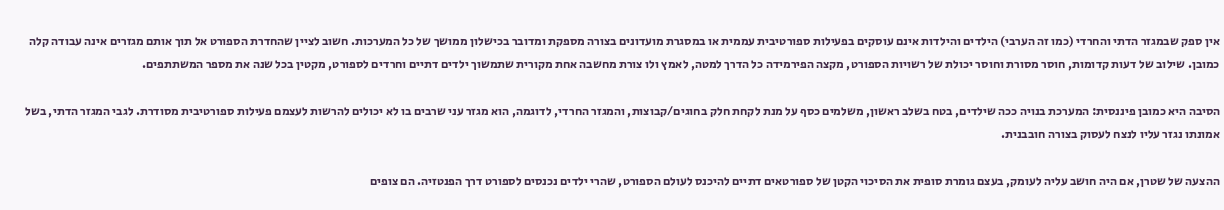אין ספק שבמגזר הדתי והחרדי (כמו זה הערבי) הילדים והילדות אינם עוסקים בפעילות ספורטיבית עממית או במסגרת מועדונים בצורה מספקת ומדובר בכישלון ממושך של כל המערכות. חשוב לציין שהחדרת הספורט אל תוך אותם מגזרים אינה עבודה קלה כמובן. שילוב של דעות קדומות, חוסר מסורת וחוסר יכולת של רשויות הספורט, מקצה הפירמידה כל הדרך למטה, לאמץ ולו צורת מחשבה אחת מקורית שתמשוך ילדים דתיים וחרדים לספורט, מקטין בכל שנה את מספר המשתתפים.

הסיבה היא כמובן פיננסית: המערכת בנויה ככה שילדים, בטח בשלב ראשון, משלמים כסף על מנת לקחת חלק בחוגים/קבוצות, והמגזר החרדי, לדוגמה, הוא מגזר עני שרבים בו לא יכולים להרשות לעצמם פעילות ספורטיבית מסודרת. לגבי המגזר הדתי, בשל אמונתו נגזר עליו לנצח לעסוק בצורה חובבנית.

ההצעה של שטרן, אם היה חושב עליה לעומק, בעצם גומרת סופית את הסיכוי הקטן של ספורטאים דתיים להיכנס לעולם הספורט, שהרי ילדים נכנסים לספורט דרך הפנטזיה. הם צופים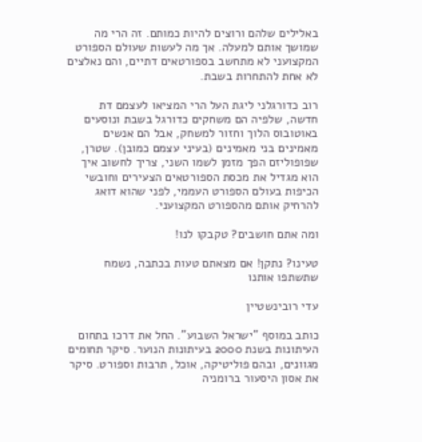באלילים שלהם ורוצים להיות כמותם. זה הרי מה שמושך אותם למעלה. אך מה לעשות שעולם הספורט המקצועני לא מתחשב בספורטאים דתיים, והם נאלצים לא אחת להתחרות בשבת.

רוב כדורגלני ליגת העל הרי המציאו לעצמם דת חדשה, שלפיה הם משחקים כדורגל בשבת ונוסעים באוטובוס הלוך וחזור למשחק, אבל הם אנשים מאמינים בני מאמינים (בעיני עצמם כמובן). שטרן, שפופוליזם הפך מזמן לשמו השני, צריך לחשוב איך הוא מגדיל את מכסת הספורטאים הצעירים וחובשי הכיפות בעולם הספורט העממי, לפני שהוא דואג להרחיק אותם מהספורט המקצועני.

ומה אתם חושבים? טקבקו לנו!

טעינו? נתקן! אם מצאתם טעות בכתבה, נשמח שתשתפו אותנו

עדי רובינשטיין

כותב במוסף "ישראל השבוע". החל את דרכו בתחום העיתונות בשנת 2000 בעיתונות הנוער. סיקר תחומים מגוונים, ובהם פוליטיקה, אוכל, תרבות וספורט. סיקר את אסון היסעור ברומניה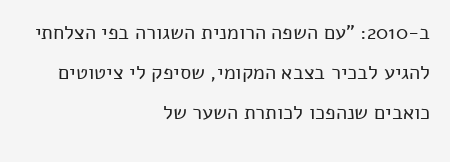ב-2010: "עם השפה הרומנית השגורה בפי הצלחתי להגיע לבכיר בצבא המקומי, שסיפק לי ציטוטים כואבים שנהפכו לכותרת השער של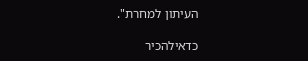העיתון למחרת".

כדאילהכיר